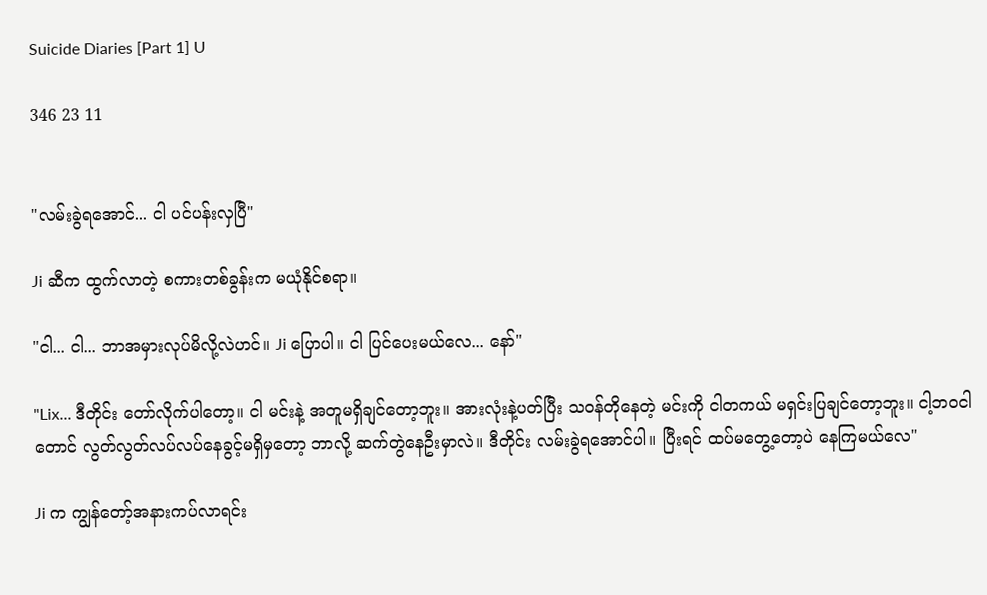Suicide Diaries [Part 1] U

346 23 11


"လမ်းခွဲရအောင်... ငါ ပင်ပန်းလှပြီ"

Ji ဆီက ထွက်လာတဲ့ စကားတစ်ခွန်းက မယုံနိုင်စရာ။

"ငါ... ငါ... ဘာအမှားလုပ်မိလို့လဲဟင်။ Ji ပြောပါ။ ငါ ပြင်ပေးမယ်လေ... နော်"

"Lix... ဒီတိုင်း တော်လိုက်ပါတော့။ ငါ မင်းနဲ့ အတူမရှိချင်တော့ဘူး။ အားလုံးနဲ့ပတ်ပြီး သဝန်တိုနေတဲ့ မင်းကို ငါတကယ် မရှင်းပြချင်တော့ဘူး။ ငါ့ဘဝငါတောင် လွတ်လွတ်လပ်လပ်နေခွင့်မရှိမှတော့ ဘာလို့ ဆက်တွဲနေဦးမှာလဲ။ ဒီတိုင်း လမ်းခွဲရအောင်ပါ။ ပြီးရင် ထပ်မတွေ့တော့ပဲ နေကြမယ်လေ"

Ji က ကျွန်တော့်အနားကပ်လာရင်း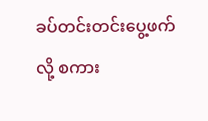ခပ်တင်းတင်းပွေ့ဖက်လို့ စကား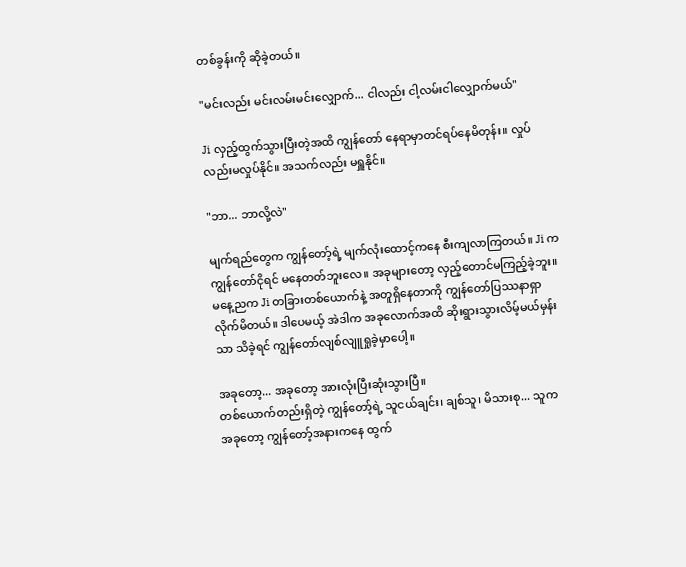တစ်ခွန်းကို ဆိုခဲ့တယ်။

"မင်းလည်း မင်းလမ်းမင်းလျှောက်... ငါလည်း ငါ့လမ်းငါလျှောက်မယ်"

Ji လှည့်ထွက်သွားပြီးတဲ့အထိ ကျွန်တော် နေရာမှာတင်ရပ်နေမိတုန်း။ လှုပ်လည်းမလှုပ်နိုင်။ အသက်လည်း မရှူနိုင်။

"ဘာ... ဘာလို့လဲ"

မျက်ရည်တွေက ကျွန်တော့်ရဲ့ မျက်လုံးထောင့်ကနေ စီးကျလာကြတယ်။ Ji က ကျွန်တော်ငိုရင် မနေတတ်ဘူးလေ။ အခုများတော့ လှည့်တောင်မကြည့်ခဲ့ဘူး။ မနေ့ညက Ji တခြားတစ်ယောက်နဲ့ အတူရှိနေတာကို ကျွန်တော်ပြဿနာရှာလိုက်မိတယ်။ ဒါပေမယ့် အဲဒါက အခုလောက်အထိ ဆိုးရွားသွားလိမ့်မယ်မှန်းသာ သိခဲ့ရင် ကျွန်တော်လျစ်လျူရှုခဲ့မှာပေါ့။

အခုတော့... အခုတော့ အားလုံးပြီးဆုံးသွားပြီ။
တစ်ယောက်တည်းရှိတဲ့ ကျွန်တော့်ရဲ့ သူငယ်ချင်း၊ ချစ်သူ၊ မိသားစု... သူက အခုတော့ ကျွန်တော့်အနားကနေ ထွက်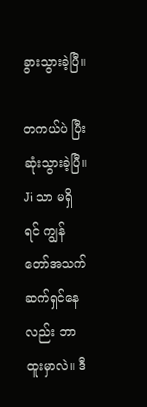ခွားသွားခဲ့ပြီ။

တကယ်ပဲ ပြီးဆုံးသွားခဲ့ပြီ။
Ji သာ မရှိရင် ကျွန်တော်အသက်ဆက်ရှင်နေလည်း ဘာထူးမှာလဲ။ ဒီ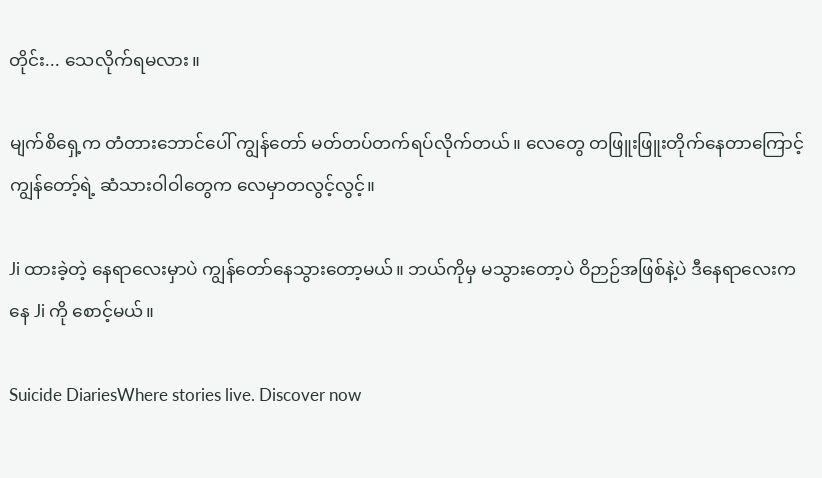တိုင်း... သေလိုက်ရမလား။

မျက်စိရှေ့က တံတားဘောင်ပေါ် ကျွန်တော် မတ်တပ်တက်ရပ်လိုက်တယ်။ လေတွေ တဖြူးဖြူးတိုက်နေတာကြောင့် ကျွန်တော့်ရဲ့ ဆံသားဝါဝါတွေက လေမှာတလွင့်လွင့်။

Ji ထားခဲ့တဲ့ နေရာလေးမှာပဲ ကျွန်တော်နေသွားတော့မယ်။ ဘယ်ကိုမှ မသွားတော့ပဲ ဝိဉာဉ်အဖြစ်နဲ့ပဲ ဒီနေရာလေးကနေ Ji ကို စောင့်မယ်။

Suicide DiariesWhere stories live. Discover now